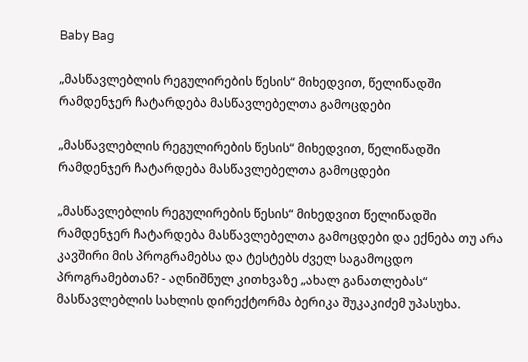Baby Bag

„მასწავლებლის რეგულირების წესის“ მიხედვით, წელიწადში რამდენჯერ ჩატარდება მასწავლებელთა გამოცდები

„მასწავლებლის რეგულირების წესის“ მიხედვით, წელიწადში რამდენჯერ ჩატარდება მასწავლებელთა გამოცდები

„მასწავლებლის რეგულირების წესის“ მიხედვით წელიწადში რამდენჯერ ჩატარდება მასწავლებელთა გამოცდები და ექნება თუ არა კავშირი მის პროგრამებსა და ტესტებს ძველ საგამოცდო პროგრამებთან? - აღნიშნულ კითხვაზე „ახალ განათლებას“ მასწავლებლის სახლის დირექტორმა ბერიკა შუკაკიძემ უპასუხა.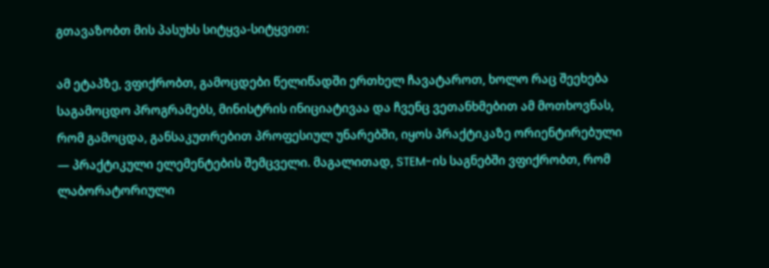გთავაზობთ მის პასუხს სიტყვა-სიტყვით:

ამ ეტაპზე, ვფიქრობთ, გამოცდები წელიწადში ერთხელ ჩავატაროთ, ხოლო რაც შეეხება საგამოცდო პროგრამებს, მინისტრის ინიციატივაა და ჩვენც ვეთანხმებით ამ მოთხოვნას, რომ გამოცდა, განსაკუთრებით პროფესიულ უნარებში, იყოს პრაქტიკაზე ორიენტირებული — პრაქტიკული ელემენტების შემცველი. მაგალითად, STEM-ის საგნებში ვფიქრობთ, რომ ლაბორატორიული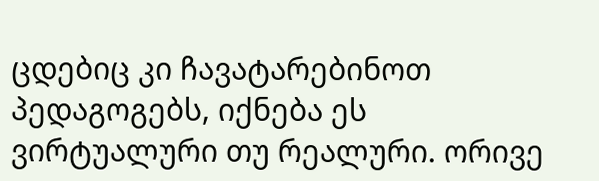ცდებიც კი ჩავატარებინოთ პედაგოგებს, იქნება ეს ვირტუალური თუ რეალური. ორივე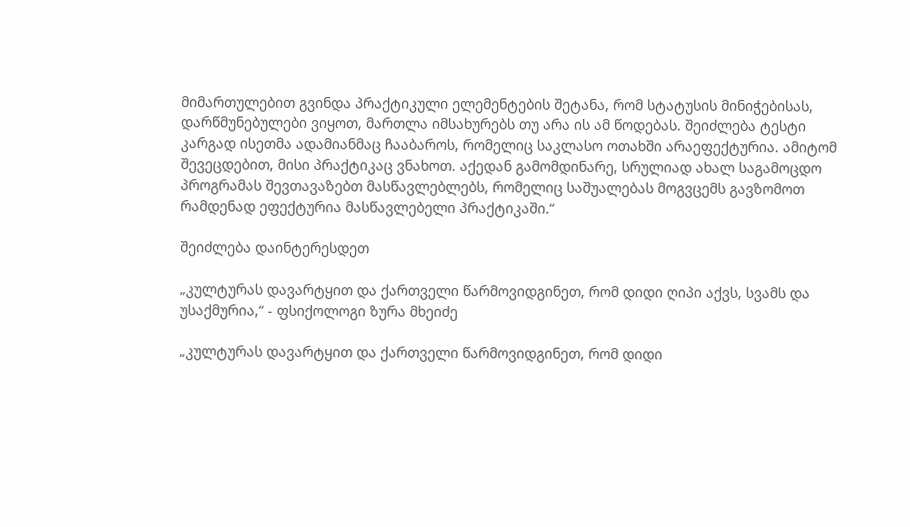მიმართულებით გვინდა პრაქტიკული ელემენტების შეტანა, რომ სტატუსის მინიჭებისას, დარწმუნებულები ვიყოთ, მართლა იმსახურებს თუ არა ის ამ წოდებას. შეიძლება ტესტი კარგად ისეთმა ადამიანმაც ჩააბაროს, რომელიც საკლასო ოთახში არაეფექტურია. ამიტომ შევეცდებით, მისი პრაქტიკაც ვნახოთ. აქედან გამომდინარე, სრულიად ახალ საგამოცდო პროგრამას შევთავაზებთ მასწავლებლებს, რომელიც საშუალებას მოგვცემს გავზომოთ რამდენად ეფექტურია მასწავლებელი პრაქტიკაში.“

შეიძლება დაინტერესდეთ

„კულტურას დავარტყით და ქართველი წარმოვიდგინეთ, რომ დიდი ღიპი აქვს, სვამს და უსაქმურია,“ - ფსიქოლოგი ზურა მხეიძე

„კულტურას დავარტყით და ქართველი წარმოვიდგინეთ, რომ დიდი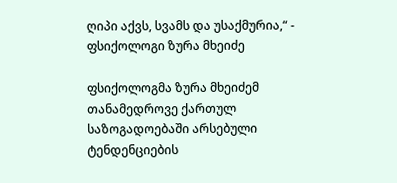ღიპი აქვს, სვამს და უსაქმურია,“ - ფსიქოლოგი ზურა მხეიძე

ფსიქოლოგმა ზურა მხეიძემ თანამედროვე ქართულ საზოგადოებაში არსებული ტენდენციების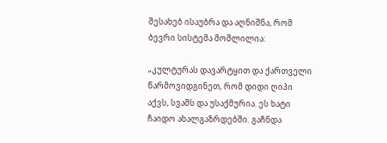შესახებ ისაუბრა და აღნიშნა, რომ ბევრი სისტემა მოშლილია:

„კულტურას დავარტყით და ქართველი წარმოვიდგინეთ, რომ დიდი ღიპი აქვს, სვამს და უსაქმურია. ეს ხატი ჩაიდო ახალგაზრდებში. გაჩნდა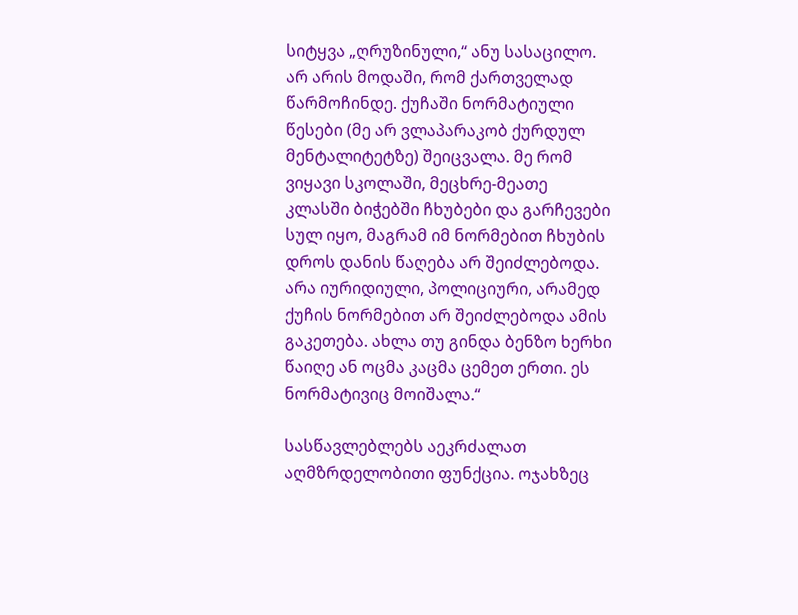სიტყვა „ღრუზინული,“ ანუ სასაცილო. არ არის მოდაში, რომ ქართველად წარმოჩინდე. ქუჩაში ნორმატიული წესები (მე არ ვლაპარაკობ ქურდულ მენტალიტეტზე) შეიცვალა. მე რომ ვიყავი სკოლაში, მეცხრე-მეათე კლასში ბიჭებში ჩხუბები და გარჩევები სულ იყო, მაგრამ იმ ნორმებით ჩხუბის დროს დანის წაღება არ შეიძლებოდა. არა იურიდიული, პოლიციური, არამედ ქუჩის ნორმებით არ შეიძლებოდა ამის გაკეთება. ახლა თუ გინდა ბენზო ხერხი წაიღე ან ოცმა კაცმა ცემეთ ერთი. ეს ნორმატივიც მოიშალა.“

სასწავლებლებს აეკრძალათ აღმზრდელობითი ფუნქცია. ოჯახზეც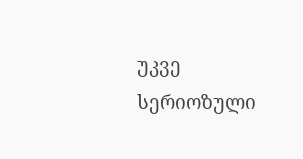უკვე სერიოზული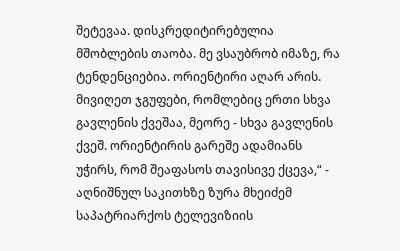შეტევაა. დისკრედიტირებულია მშობლების თაობა. მე ვსაუბრობ იმაზე, რა ტენდენციებია. ორიენტირი აღარ არის. მივიღეთ ჯგუფები, რომლებიც ერთი სხვა გავლენის ქვეშაა, მეორე - სხვა გავლენის ქვეშ. ორიენტირის გარეშე ადამიანს უჭირს, რომ შეაფასოს თავისივე ქცევა,“ - აღნიშნულ საკითხზე ზურა მხეიძემ საპატრიარქოს ტელევიზიის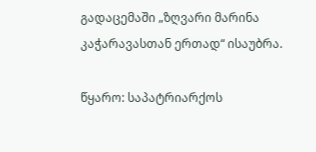გადაცემაში „ზღვარი მარინა კაჭარავასთან ერთად“ ისაუბრა.

წყარო: საპატრიარქოს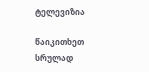ტელევიზია

წაიკითხეთ სრულად